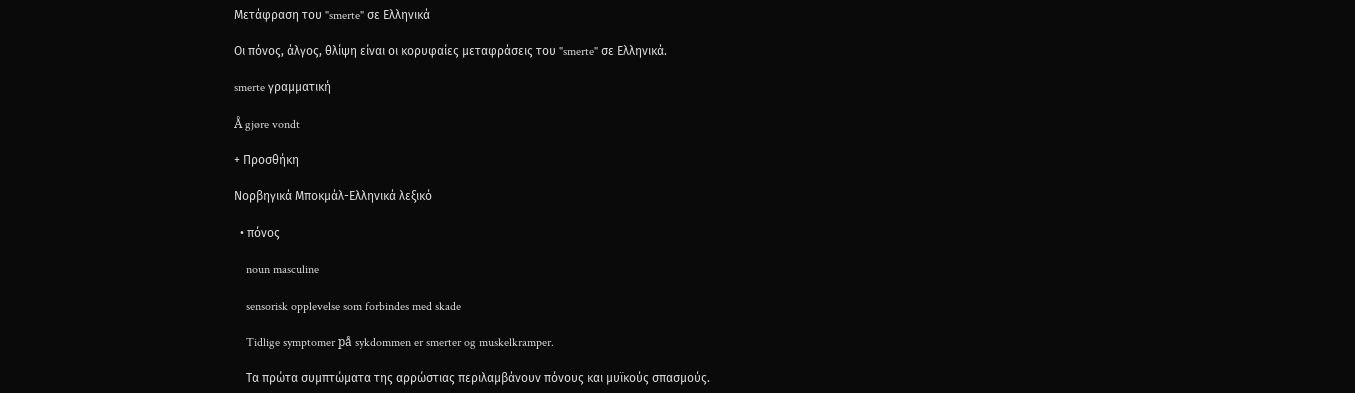Μετάφραση του "smerte" σε Ελληνικά

Οι πόνος, άλγος, θλίψη είναι οι κορυφαίες μεταφράσεις του "smerte" σε Ελληνικά.

smerte γραμματική

Å gjøre vondt

+ Προσθήκη

Νορβηγικά Μποκμάλ-Ελληνικά λεξικό

  • πόνος

    noun masculine

    sensorisk opplevelse som forbindes med skade

    Tidlige symptomer på sykdommen er smerter og muskelkramper.

    Τα πρώτα συμπτώματα της αρρώστιας περιλαμβάνουν πόνους και μυϊκούς σπασμούς.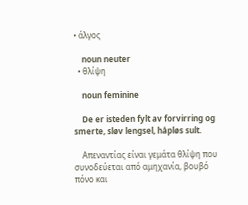• άλγος

    noun neuter
  • θλίψη

    noun feminine

    De er isteden fylt av forvirring og smerte, sløv lengsel, håpløs sult.

    Απεναντίας είναι γεμάτα θλίψη που συνοδεύεται από αμηχανία, βουβό πόνο και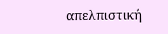απελπιστική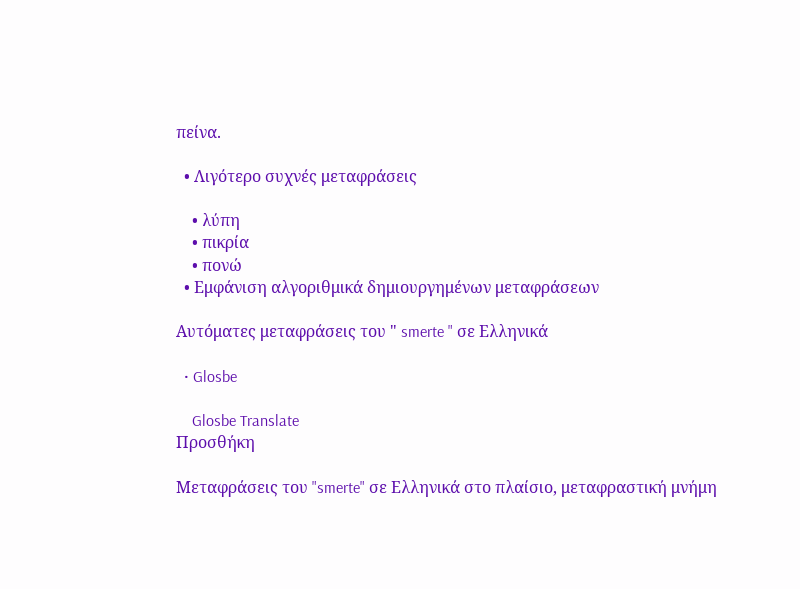πείνα.

  • Λιγότερο συχνές μεταφράσεις

    • λύπη
    • πικρία
    • πονώ
  • Εμφάνιση αλγοριθμικά δημιουργημένων μεταφράσεων

Αυτόματες μεταφράσεις του " smerte " σε Ελληνικά

  • Glosbe

    Glosbe Translate
Προσθήκη

Μεταφράσεις του "smerte" σε Ελληνικά στο πλαίσιο, μεταφραστική μνήμη